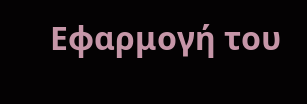Εφαρμογή του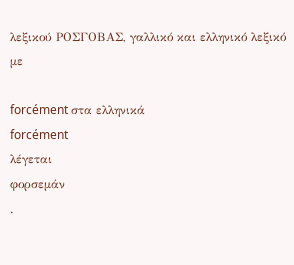λεξικού ΡΟΣΓΟΒΑΣ, γαλλικό και ελληνικό λεξικό με

forcément στα ελληνικά
forcément
λέγεται
φορσεμάν
.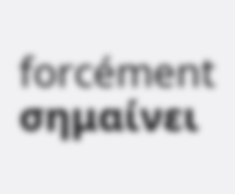forcément
σημαίνει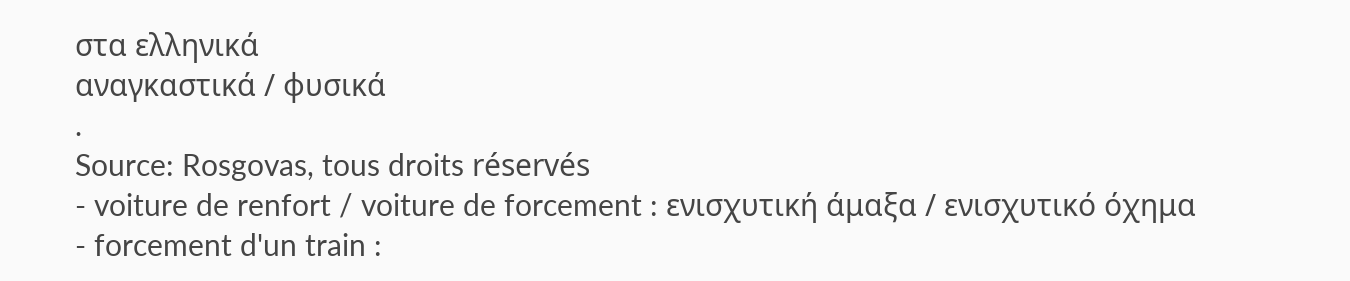στα ελληνικά
αναγκαστικά / φυσικά
.
Source: Rosgovas, tous droits réservés
- voiture de renfort / voiture de forcement : ενισχυτική άμαξα / ενισχυτικό όχημα
- forcement d'un train :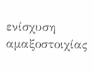ενίσχυση αμαξοστοιχίας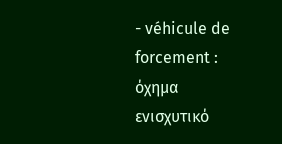- véhicule de forcement : όχημα ενισχυτικό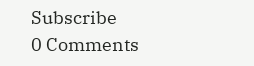Subscribe
0 Comments